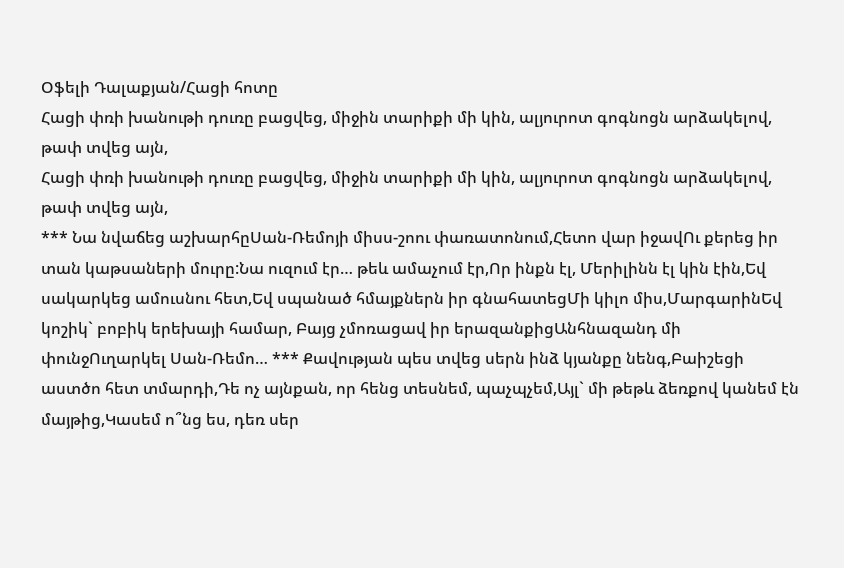Օֆելի Դալաքյան/Հացի հոտը
Հացի փռի խանութի դուռը բացվեց, միջին տարիքի մի կին, ալյուրոտ գոգնոցն արձակելով, թափ տվեց այն,
Հացի փռի խանութի դուռը բացվեց, միջին տարիքի մի կին, ալյուրոտ գոգնոցն արձակելով, թափ տվեց այն,
*** Նա նվաճեց աշխարհըՍան-Ռեմոյի միսս-շոու փառատոնում,Հետո վար իջավՈւ քերեց իր տան կաթսաների մուրը:Նա ուզում էր… թեև ամաչում էր,Որ ինքն էլ, Մերիլինն էլ կին էին,Եվ սակարկեց ամուսնու հետ,Եվ սպանած հմայքներն իր գնահատեցՄի կիլո միս,ՄարգարինԵվ կոշիկ` բոբիկ երեխայի համար, Բայց չմոռացավ իր երազանքիցԱնհնազանդ մի փունջՈւղարկել Սան-Ռեմո… *** Քավության պես տվեց սերն ինձ կյանքը նենգ,Բաիշեցի աստծո հետ տմարդի,Դե ոչ այնքան, որ հենց տեսնեմ, պաչպչեմ,Այլ` մի թեթև ձեռքով կանեմ էն մայթից,Կասեմ ո՞նց ես, դեռ սեր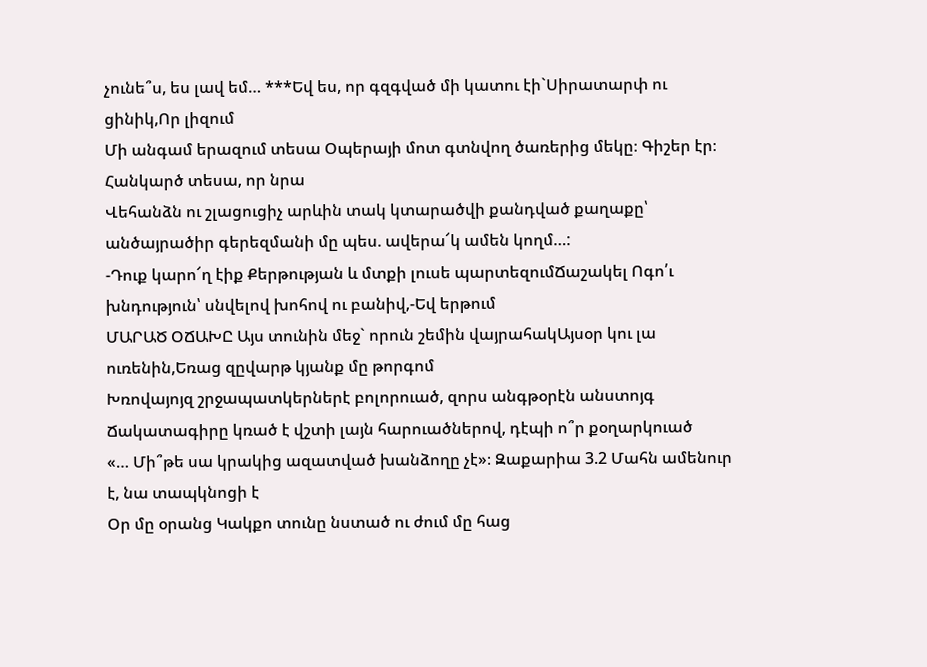չունե՞ս, ես լավ եմ… ***Եվ ես, որ գզգված մի կատու էի`Սիրատարփ ու ցինիկ,Որ լիզում
Մի անգամ երազում տեսա Օպերայի մոտ գտնվող ծառերից մեկը։ Գիշեր էր։ Հանկարծ տեսա, որ նրա
Վեհանձն ու շլացուցիչ արևին տակ կտարածվի քանդված քաղաքը՝ անծայրածիր գերեզմանի մը պես. ավերա՜կ ամեն կողմ…:
-Դուք կարո՜ղ էիք Քերթության և մտքի լուսե պարտեզումՃաշակել Ոգո՛ւ խնդություն՝ սնվելով խոհով ու բանիվ,-Եվ երթում
ՄԱՐԱԾ ՕՃԱԽԸ Այս տունին մեջ` որուն շեմին վայրահակԱյսօր կու լա ուռենին,Եռաց զըվարթ կյանք մը թորգոմ
Խռովայոյզ շրջապատկերներէ բոլորուած, զորս անգթօրէն անստոյգ Ճակատագիրը կռած է վշտի լայն հարուածներով, դէպի ո՞ր քօղարկուած
«… Մի՞թե սա կրակից ազատված խանձողը չէ»։ Զաքարիա 3.2 Մահն ամենուր է, նա տապկնոցի է
Օր մը օրանց Կակքո տունը նստած ու ժում մը հաց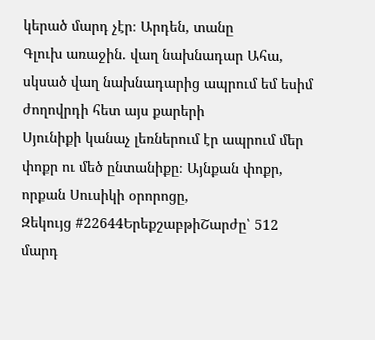կերած մարդ չէր։ Արդեն, տանը
Գլուխ առաջին. վաղ նախնադար Ահա, սկսած վաղ նախնադարից ապրում եմ եսիմ ժողովրդի հետ այս քարերի
Սյունիքի կանաչ լեռներում էր ապրում մեր փոքր ու մեծ ընտանիքը։ Այնքան փոքր, որքան Սուսիկի օրորոցը,
Զեկույց #22644ԵրեքշաբթիՇարժը՝ 512 մարդ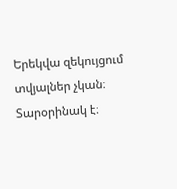Երեկվա զեկույցում տվյալներ չկան։ Տարօրինակ է։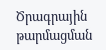Ծրագրային թարմացման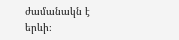ժամանակն է երևի։